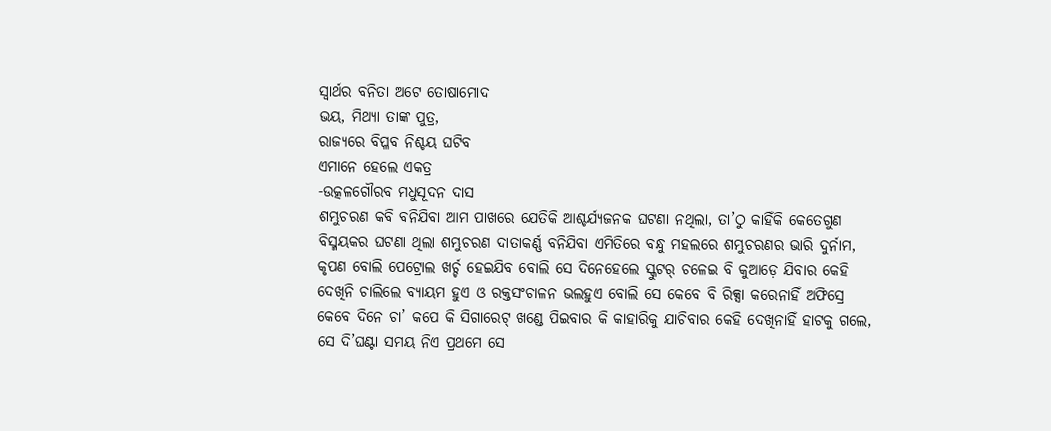ସ୍ବାର୍ଥର ବନିତା ଅଟେ ତୋଷାମୋଦ
ଭୟ, ମିଥ୍ୟା ତାଙ୍କ ପୁତ୍ର,
ରାଜ୍ୟରେ ବିପ୍ଳବ ନିଶ୍ଚୟ ଘଟିବ
ଏମାନେ ହେଲେ ଏକତ୍ର
-ଉତ୍କଳଗୌରବ ମଧୁସୂଦନ ଦାସ
ଶମ୍ଭୁଚରଣ କବି ବନିଯିବା ଆମ ପାଖରେ ଯେତିକି ଆଶ୍ଚର୍ଯ୍ୟଜନକ ଘଟଣା ନଥିଲା, ତା’ଠୁ କାହିଁକି କେତେଗୁଣ ବିସ୍ମୟକର ଘଟଣା ଥିଲା ଶମ୍ଭୁଚରଣ ଦାତାକର୍ଣ୍ଣ ବନିଯିବା ଏମିତିରେ ବନ୍ଧୁ ମହଲରେ ଶମ୍ଭୁଚରଣର ଭାରି ଦୁର୍ନାମ, କୃପଣ ବୋଲି ପେଟ୍ରୋଲ ଖର୍ଚ୍ଚ ହେଇଯିବ ବୋଲି ସେ ଦିନେହେଲେ ସ୍କୁଟର୍ ଚଳେଇ ବି କୁଆଡ଼େ ଯିବାର କେହି ଦେଖିନି ଚାଲିଲେ ବ୍ୟାୟମ ହୁଏ ଓ ରକ୍ତସଂଚାଳନ ଭଲହୁଏ ବୋଲି ସେ କେବେ ବି ରିକ୍ସା କରେନାହିଁ ଅଫିସ୍ରେ କେବେ ଦିନେ ଚା’ କପେ କି ସିଗାରେଟ୍ ଖଣ୍ଡେ ପିଇବାର କି କାହାରିକୁ ଯାଚିବାର କେହି ଦେଖିନାହିଁ ହାଟକୁ ଗଲେ, ସେ ଦି’ଘଣ୍ଟା ସମୟ ନିଏ ପ୍ରଥମେ ସେ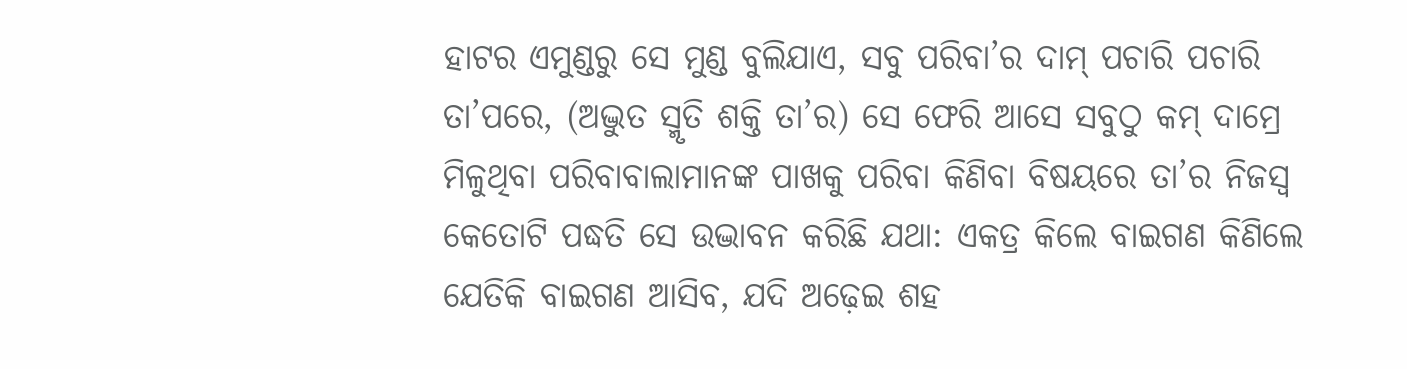ହାଟର ଏମୁଣ୍ଡରୁ ସେ ମୁଣ୍ଡ ବୁଲିଯାଏ, ସବୁ ପରିବା’ର ଦାମ୍ ପଚାରି ପଚାରି ତା’ପରେ, (ଅଦ୍ଭୁତ ସ୍ମୃତି ଶକ୍ତି ତା’ର) ସେ ଫେରି ଆସେ ସବୁଠୁ କମ୍ ଦାମ୍ରେ ମିଳୁଥିବା ପରିବାବାଲାମାନଙ୍କ ପାଖକୁ ପରିବା କିଣିବା ବିଷୟରେ ତା’ର ନିଜସ୍ବ କେତୋଟି ପଦ୍ଧତି ସେ ଉଦ୍ଭାବନ କରିଛି ଯଥା: ଏକତ୍ର କିଲେ ବାଇଗଣ କିଣିଲେ ଯେତିକି ବାଇଗଣ ଆସିବ, ଯଦି ଅଢ଼େଇ ଶହ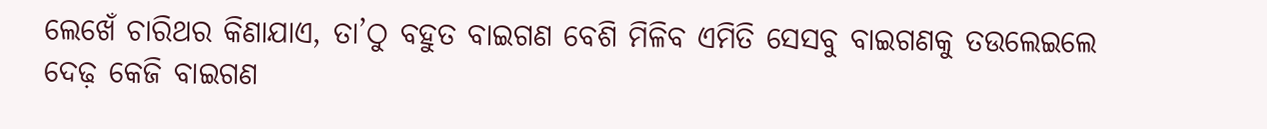ଲେଖେଁ ଚାରିଥର କିଣାଯାଏ, ତା’ଠୁ ବହୁତ ବାଇଗଣ ବେଶି ମିଳିବ ଏମିତି ସେସବୁ ବାଇଗଣକୁ ତଉଲେଇଲେ ଦେଢ଼ କେଜି ବାଇଗଣ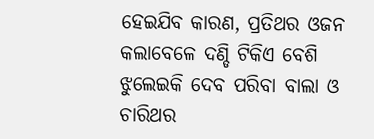ହେଇଯିବ କାରଣ, ପ୍ରତିଥର ଓଜନ କଲାବେଳେ ଦଣ୍ଡି ଟିକିଏ ବେଶି ଝୁଲେଇକି ଦେବ ପରିବା ବାଲା ଓ ଚାରିଥର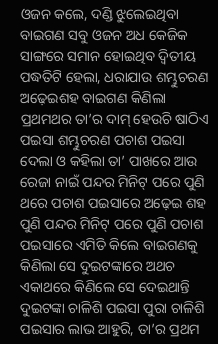ଓଜନ କଲେ, ଦଣ୍ଡି ଝୁଲେଇଥିବା ବାଇଗଣ ସବୁ ଓଜନ ଅଧ କେଜିକ ସାଙ୍ଗରେ ସମାନ ହୋଇଥିବ ଦ୍ବିତୀୟ ପଦ୍ଧତିଟି ହେଲା, ଧରାଯାଉ ଶମ୍ଭୁଚରଣ ଅଢ଼େଇଶହ ବାଇଗଣ କିଣିଲା ପ୍ରଥମଥର ତା’ର ଦାମ୍ ହେଉଚି ଷାଠିଏ ପଇସା ଶମ୍ଭୁଚରଣ ପଚାଶ ପଇସା ଦେଲା ଓ କହିଲା ତା’ ପାଖରେ ଆଉ ରେଜା ନାଇଁ ପନ୍ଦର ମିନିଟ୍ ପରେ ପୁଣି ଥରେ ପଚାଶ ପଇସାରେ ଅଢ଼େଇ ଶହ ପୁଣି ପନ୍ଦର ମିନିଟ୍ ପରେ ପୁଣି ପଚାଶ ପଇସାରେ ଏମିତି କିଲେ ବାଇଗଣକୁ କିଣିଲା ସେ ଦୁଇଟଙ୍କାରେ ଅଥଚ ଏକାଥରେ କିଣିଲେ ସେ ଦେଇଥାନ୍ତି ଦୁଇଟଙ୍କା ଚାଳିଶି ପଇସା ପୁରା ଚାଳିଶି ପଇସାର ଲାଭ ଆହୁରି, ତା’ର ପ୍ରଥମ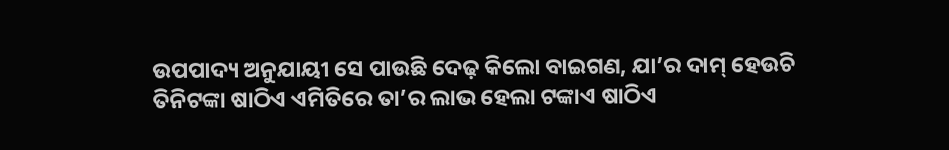ଉପପାଦ୍ୟ ଅନୁଯାୟୀ ସେ ପାଉଛି ଦେଢ଼ କିଲୋ ବାଇଗଣ, ଯା’ର ଦାମ୍ ହେଉଚି ତିନିଟଙ୍କା ଷାଠିଏ ଏମିତିରେ ତା’ର ଲାଭ ହେଲା ଟଙ୍କାଏ ଷାଠିଏ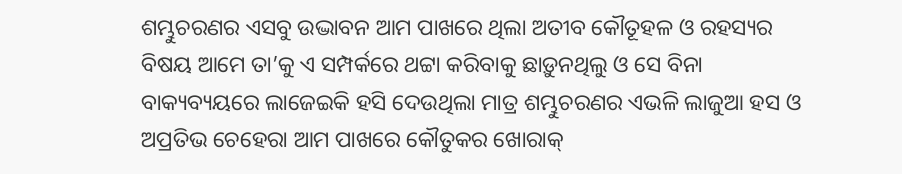ଶମ୍ଭୁଚରଣର ଏସବୁ ଉଦ୍ଭାବନ ଆମ ପାଖରେ ଥିଲା ଅତୀବ କୌତୂହଳ ଓ ରହସ୍ୟର ବିଷୟ ଆମେ ତା’କୁ ଏ ସମ୍ପର୍କରେ ଥଟ୍ଟା କରିବାକୁ ଛାଡ଼ୁନଥିଲୁ ଓ ସେ ବିନା ବାକ୍ୟବ୍ୟୟରେ ଲାଜେଇକି ହସି ଦେଉଥିଲା ମାତ୍ର ଶମ୍ଭୁଚରଣର ଏଭଳି ଲାଜୁଆ ହସ ଓ ଅପ୍ରତିଭ ଚେହେରା ଆମ ପାଖରେ କୌତୁକର ଖୋରାକ୍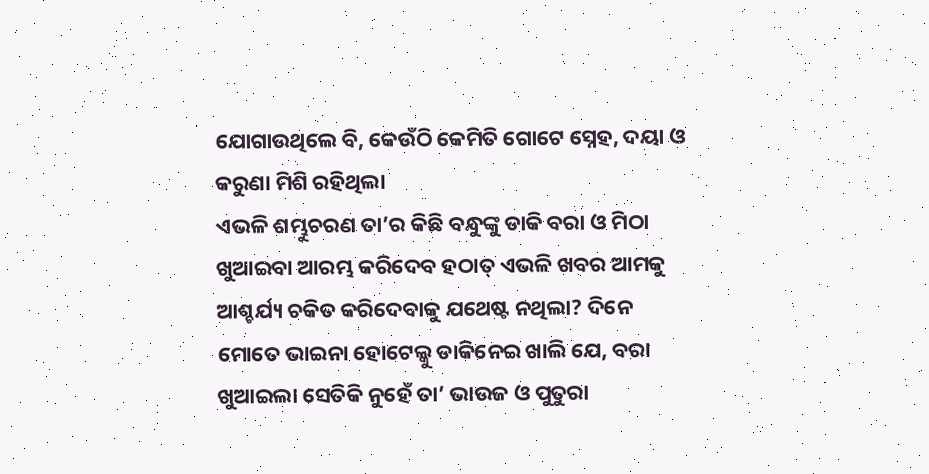ଯୋଗାଉଥିଲେ ବି, କେଉଁଠି କେମିତି ଗୋଟେ ସ୍ନେହ, ଦୟା ଓ କରୁଣା ମିଶି ରହିଥିଲା
ଏଭଳି ଶମ୍ଭୁଚରଣ ତା’ର କିଛି ବନ୍ଧୁଙ୍କୁ ଡାକି ବରା ଓ ମିଠା ଖୁଆଇବା ଆରମ୍ଭ କରିଦେବ ହଠାତ୍ ଏଭଳି ଖବର ଆମକୁ ଆଶ୍ଚର୍ଯ୍ୟ ଚକିତ କରିଦେବାକୁ ଯଥେଷ୍ଟ ନଥିଲା? ଦିନେ ମୋତେ ଭାଇନା ହୋଟେଲ୍କୁ ଡାକିନେଇ ଖାଲି ଯେ, ବରା ଖୁଆଇଲା ସେତିକି ନୁହେଁ ତା’ ଭାଉଜ ଓ ପୁତୁରା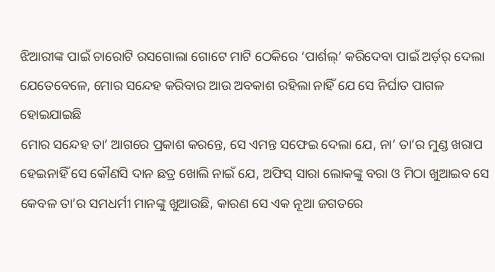ଝିଆରୀଙ୍କ ପାଇଁ ଚାରୋଟି ରସଗୋଲା ଗୋଟେ ମାଟି ଠେକିରେ ‘ପାର୍ଶଲ୍’ କରିଦେବା ପାଇଁ ଅର୍ଡ଼ର୍ ଦେଲା ଯେତେବେଳେ, ମୋର ସନ୍ଦେହ କରିବାର ଆଉ ଅବକାଶ ରହିଲା ନାହିଁ ଯେ ସେ ନିର୍ଘାତ ପାଗଳ ହୋଇଯାଇଛି
ମୋର ସନ୍ଦେହ ତା’ ଆଗରେ ପ୍ରକାଶ କରନ୍ତେ, ସେ ଏମନ୍ତ ସଫେଇ ଦେଲା ଯେ, ନା’ ତା’ର ମୁଣ୍ଡ ଖରାପ ହେଇନାହିଁ ସେ କୌଣସି ଦାନ ଛତ୍ର ଖୋଲି ନାଇଁ ଯେ, ଅଫିସ୍ ସାରା ଲୋକଙ୍କୁ ବରା ଓ ମିଠା ଖୁଆଇବ ସେ କେବଳ ତା’ର ସମଧର୍ମୀ ମାନଙ୍କୁ ଖୁଆଉଛି, କାରଣ ସେ ଏକ ନୂଆ ଜଗତରେ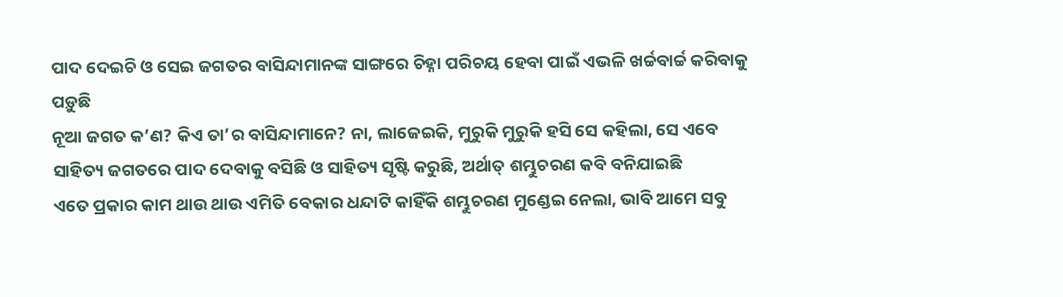ପାଦ ଦେଇଚି ଓ ସେଇ ଜଗତର ବାସିନ୍ଦାମାନଙ୍କ ସାଙ୍ଗରେ ଚିହ୍ନା ପରିଚୟ ହେବା ପାଇଁ ଏଭଳି ଖର୍ଚ୍ଚବାର୍ଚ୍ଚ କରିବାକୁ ପଡ଼ୁଛି
ନୂଆ ଜଗତ କ’ଣ? କିଏ ତା’ର ବାସିନ୍ଦାମାନେ? ନା, ଲାଜେଇକି, ମୁରୁକି ମୁରୁକି ହସି ସେ କହିଲା, ସେ ଏବେ ସାହିତ୍ୟ ଜଗତରେ ପାଦ ଦେବାକୁ ବସିଛି ଓ ସାହିତ୍ୟ ସୃଷ୍ଟି କରୁଛି, ଅର୍ଥାତ୍ ଶମ୍ଭୁଚରଣ କବି ବନିଯାଇଛି
ଏତେ ପ୍ରକାର କାମ ଥାଉ ଥାଉ ଏମିତି ବେକାର ଧନ୍ଦାଟି କାହିଁକି ଶମ୍ଭୁଚରଣ ମୁଣ୍ଡେଇ ନେଲା, ଭାବି ଆମେ ସବୁ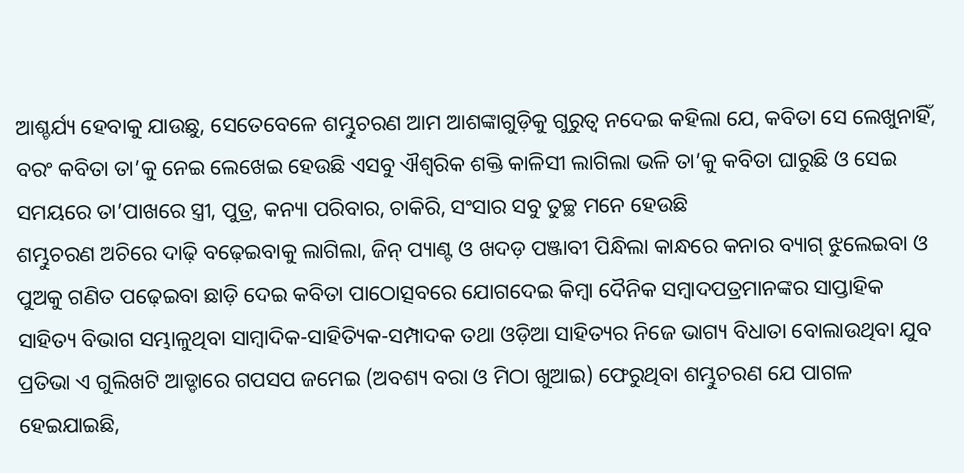ଆଶ୍ଚର୍ଯ୍ୟ ହେବାକୁ ଯାଉଛୁ, ସେତେବେଳେ ଶମ୍ଭୁଚରଣ ଆମ ଆଶଙ୍କାଗୁଡ଼ିକୁ ଗୁରୁତ୍ବ ନଦେଇ କହିଲା ଯେ, କବିତା ସେ ଲେଖୁନାହିଁ, ବରଂ କବିତା ତା’କୁ ନେଇ ଲେଖେଇ ହେଉଛି ଏସବୁ ଐଶ୍ବରିକ ଶକ୍ତି କାଳିସୀ ଲାଗିଲା ଭଳି ତା’କୁ କବିତା ଘାରୁଛି ଓ ସେଇ ସମୟରେ ତା’ପାଖରେ ସ୍ତ୍ରୀ, ପୁତ୍ର, କନ୍ୟା ପରିବାର, ଚାକିରି, ସଂସାର ସବୁ ତୁଚ୍ଛ ମନେ ହେଉଛି
ଶମ୍ଭୁଚରଣ ଅଚିରେ ଦାଢ଼ି ବଢ଼େଇବାକୁ ଲାଗିଲା, ଜିନ୍ ପ୍ୟାଣ୍ଟ ଓ ଖଦଡ଼ ପଞ୍ଜାବୀ ପିନ୍ଧିଲା କାନ୍ଧରେ କନାର ବ୍ୟାଗ୍ ଝୁଲେଇବା ଓ ପୁଅକୁ ଗଣିତ ପଢ଼େଇବା ଛାଡ଼ି ଦେଇ କବିତା ପାଠୋତ୍ସବରେ ଯୋଗଦେଇ କିମ୍ବା ଦୈନିକ ସମ୍ବାଦପତ୍ରମାନଙ୍କର ସାପ୍ତାହିକ ସାହିତ୍ୟ ବିଭାଗ ସମ୍ଭାଳୁଥିବା ସାମ୍ବାଦିକ-ସାହିତ୍ୟିକ-ସମ୍ପାଦକ ତଥା ଓଡ଼ିଆ ସାହିତ୍ୟର ନିଜେ ଭାଗ୍ୟ ବିଧାତା ବୋଲାଉଥିବା ଯୁବ ପ୍ରତିଭା ଏ ଗୁଲିଖଟି ଆଡ୍ଡାରେ ଗପସପ ଜମେଇ (ଅବଶ୍ୟ ବରା ଓ ମିଠା ଖୁଆଇ) ଫେରୁଥିବା ଶମ୍ଭୁଚରଣ ଯେ ପାଗଳ ହେଇଯାଇଛି,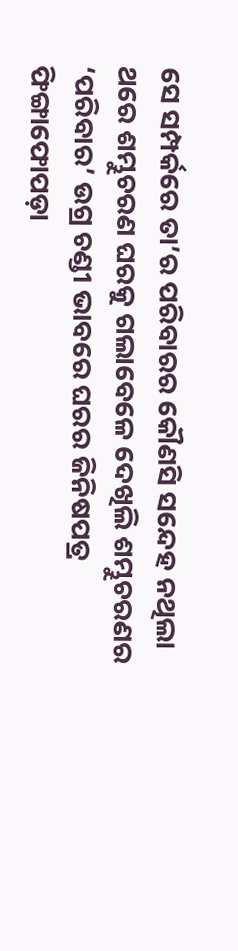ସେ ସମ୍ପର୍କରେ ତା’ର ପରିବାରର କୌଣସି ସନ୍ଦେହ ନଥିଲା
ଥରେ ଶମ୍ଭୁଚରଣ ଘରକୁ ଗଲାବେଳେ ଦେଖିଲି ଶମ୍ଭୁଚରଣର ‘ପରିବାର’ ଉଗ୍ର ଚଣ୍ଡୀ ଭାବରେ ଘରର ଜିନିଷପତ୍ର ଫିଙ୍ଗାଫୋପଡ଼ା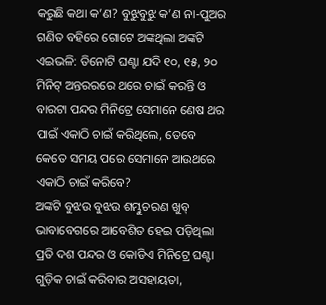କରୁଛି କଥା କ’ଣ? ବୁଝୁବୁଝୁ କ’ଣ ନା-ପୁଅର ଗଣିତ ବହିରେ ଗୋଟେ ଅଙ୍କଥିଲା ଅଙ୍କଟି ଏଇଭଳି: ତିନୋଟି ଘଣ୍ଟା ଯଦି ୧୦, ୧୫, ୨୦ ମିନିଟ୍ ଅନ୍ତରରରେ ଥରେ ଚାଇଁ କରନ୍ତି ଓ ବାରଟା ପନ୍ଦର ମିନିଟ୍ରେ ସେମାନେ ଣେଷ ଥର ପାଇଁ ଏକାଠି ଚାଇଁ କରିଥିଲେ, ତେବେ କେତେ ସମୟ ପରେ ସେମାନେ ଆଉଥରେ ଏକାଠି ଚାଇଁ କରିବେ?
ଅଙ୍କଟି ବୁଝଉ ବୁଝଉ ଶମ୍ଭୁଚରଣ ଖୁବ୍ ଭାବାବେଗରେ ଆବେଶିତ ହେଇ ପଡ଼ିଥିଲା ପ୍ରତି ଦଶ ପନ୍ଦର ଓ କୋଡିଏ ମିନିଟ୍ରେ ଘଣ୍ଟା ଗୁଡ଼ିକ ଚାଇଁ କରିବାର ଅସହାୟତା,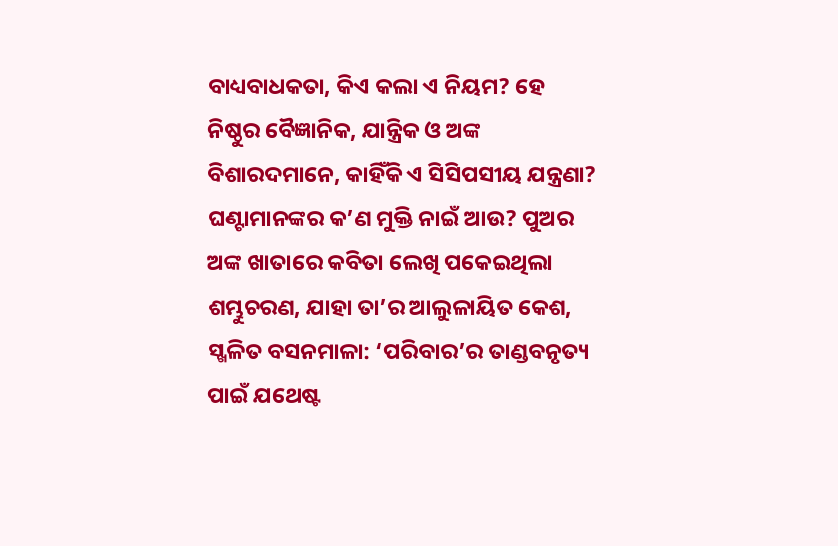ବାଧ୍ୟବାଧକତା, କିଏ କଲା ଏ ନିୟମ? ହେ ନିଷ୍ଠୁର ବୈଜ୍ଞାନିକ, ଯାନ୍ତ୍ରିକ ଓ ଅଙ୍କ ବିଶାରଦମାନେ, କାହିଁକି ଏ ସିସିପସୀୟ ଯନ୍ତ୍ରଣା? ଘଣ୍ଟାମାନଙ୍କର କ’ଣ ମୁକ୍ତି ନାଇଁ ଆଉ? ପୁଅର ଅଙ୍କ ଖାତାରେ କବିତା ଲେଖି ପକେଇଥିଲା ଶମ୍ଭୁଚରଣ, ଯାହା ତା’ର ଆଲୁଳାୟିତ କେଶ, ସ୍ଖଳିତ ବସନମାଳା: ‘ପରିବାର’ର ତାଣ୍ଡବନୃତ୍ୟ ପାଇଁ ଯଥେଷ୍ଟ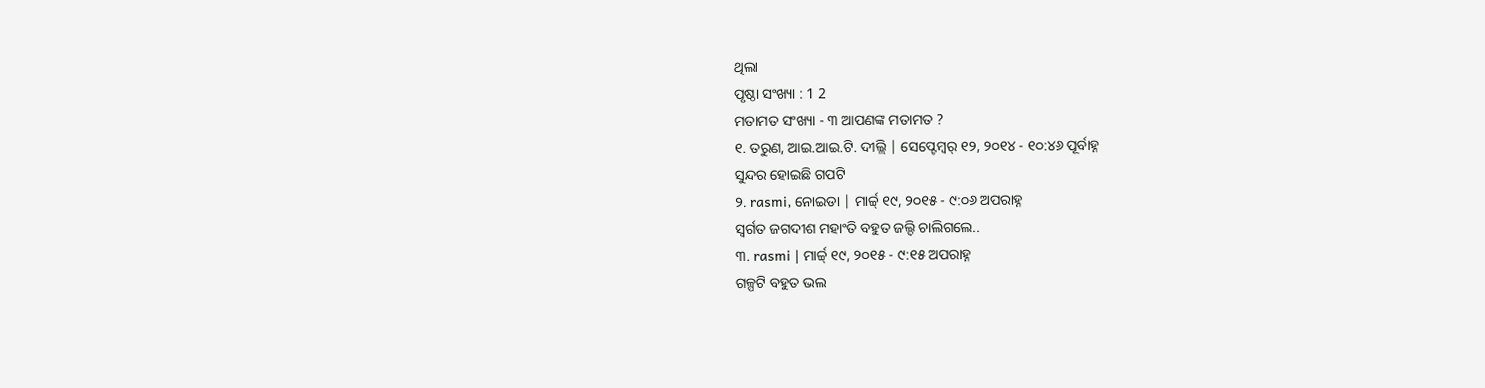ଥିଲା
ପୃଷ୍ଠା ସଂଖ୍ୟା : 1 2
ମତାମତ ସଂଖ୍ୟା - ୩ ଆପଣଙ୍କ ମତାମତ ?
୧. ତରୁଣ, ଆଇ.ଆଇ.ଟି. ଦୀଲ୍ଲି | ସେପ୍ଟେମ୍ବର୍ ୧୨, ୨୦୧୪ - ୧୦:୪୬ ପୂର୍ବାହ୍ନ
ସୁନ୍ଦର ହୋଇଛି ଗପଟି
୨. rasmi, ନୋଇଡା | ମାର୍ଚ୍ଚ୍ ୧୯, ୨୦୧୫ - ୯:୦୬ ଅପରାହ୍ନ
ସ୍ୱର୍ଗତ ଜଗଦୀଶ ମହାଂତି ବହୁତ ଜଲ୍ଦି ଚାଲିଗଲେ..
୩. rasmi | ମାର୍ଚ୍ଚ୍ ୧୯, ୨୦୧୫ - ୯:୧୫ ଅପରାହ୍ନ
ଗଳ୍ପଟି ବହୁତ ଭଲ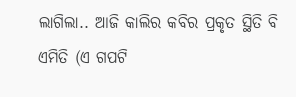ଲାଗିଲା.. ଆଜି କାଲିର କବିର ପ୍ରକୃତ ସ୍ଥିତି ବି ଏମିତି (ଏ ଗପଟି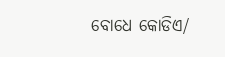ବୋଧେ କୋଡିଏ/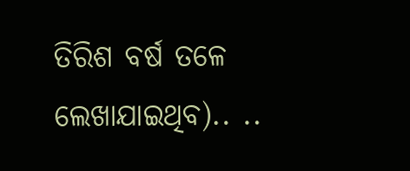ତିରିଶ ବର୍ଷ ତଳେ ଲେଖାଯାଇଥିବ).. ..